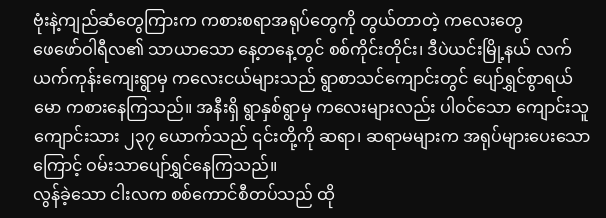ဗုံးနဲ့ကျည်ဆံတွေကြားက ကစားစရာအရုပ်တွေကို တွယ်တာတဲ့ ကလေးတွေ
ဖေဖော်ဝါရီလ၏ သာယာသော နေ့တနေ့တွင် စစ်ကိုင်းတိုင်း၊ ဒီပဲယင်းမြို့နယ် လက်ယက်ကုန်းကျေးရွာမှ ကလေးငယ်များသည် ရွာစာသင်ကျောင်းတွင် ပျော်ရွှင်စွာရယ်မော ကစားနေကြသည်။ အနီးရှိ ရွာနှစ်ရွာမှ ကလေးများလည်း ပါဝင်သော ကျောင်းသူကျောင်းသား ၂၃၇ ယောက်သည် ၎င်းတို့ကို ဆရာ၊ ဆရာမများက အရုပ်များပေးသောကြောင့် ဝမ်းသာပျော်ရွှင်နေကြသည်။
လွန်ခဲ့သော ငါးလက စစ်ကောင်စီတပ်သည် ထို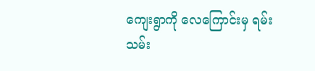ကျေးရွာကို လေကြောင်းမှ ရမ်းသမ်း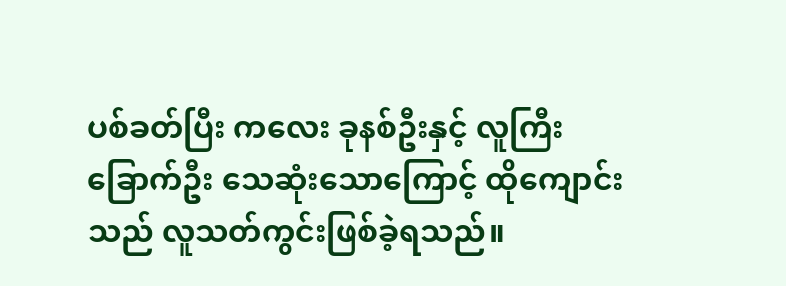ပစ်ခတ်ပြီး ကလေး ခုနစ်ဦးနှင့် လူကြီး ခြောက်ဦး သေဆုံးသောကြောင့် ထိုကျောင်းသည် လူသတ်ကွင်းဖြစ်ခဲ့ရသည်။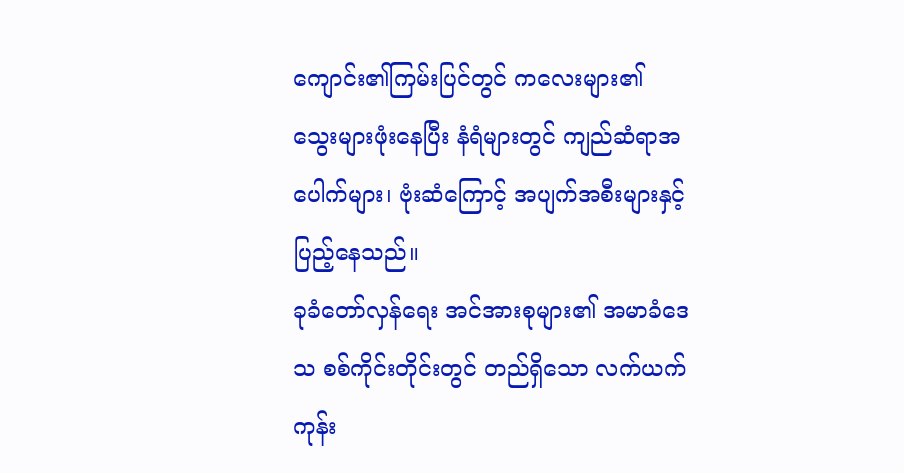ကျောင်း၏ကြမ်းပြင်တွင် ကလေးများ၏ သွေးများဖုံးနေပြီး နံရံများတွင် ကျည်ဆံရာအပေါက်များ၊ ဗုံးဆံကြောင့် အပျက်အစီးများနှင့် ပြည့်နေသည်။
ခုခံတော်လှန်ရေး အင်အားစုများ၏ အမာခံဒေသ စစ်ကိုင်းတိုင်းတွင် တည်ရှိသော လက်ယက်ကုန်း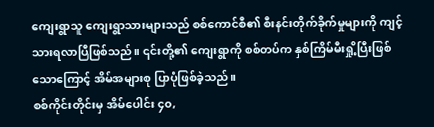ကျေးရွာသူ ကျေးရွာသားများသည် စစ်ကောင်စီ၏ စီးနင်းတိုက်ခိုက်မှုများကို ကျင့်သားရလာပြီဖြစ်သည်။ ၎င်းတို့၏ ကျေးရွာကို စစ်တပ်က နှစ်ကြိမ်မီးရှို့ပြီးဖြစ်သောကြောင့် အိမ်အများစု ပြာပုံဖြစ်ခဲ့သည်။
စစ်ကိုင်းတိုင်းမှ အိမ်ပေါင်း ၄၀,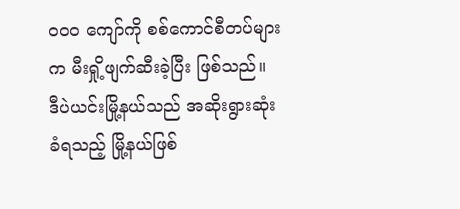၀၀၀ ကျော်ကို စစ်ကောင်စီတပ်များက မီးရှို့ဖျက်ဆီးခဲ့ပြီး ဖြစ်သည်။ ဒီပဲယင်းမြို့နယ်သည် အဆိုးရွားဆုံးခံရသည့် မြို့နယ်ဖြစ်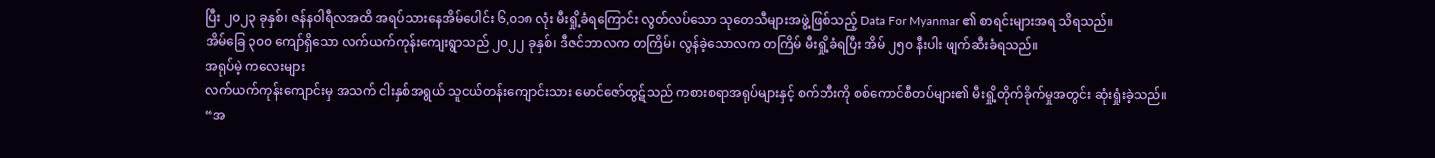ပြီး ၂၀၂၃ ခုနှစ်၊ ဇန်နဝါရီလအထိ အရပ်သားနေအိမ်ပေါင်း ၆,၀၁၈ လုံး မီးရှို့ခံရကြောင်း လွတ်လပ်သော သုတေသီများအဖွဲ့ဖြစ်သည့် Data For Myanmar ၏ စာရင်းများအရ သိရသည်။
အိမ်ခြေ ၃၀၀ ကျော်ရှိသော လက်ယက်ကုန်းကျေးရွာသည် ၂၀၂၂ ခုနှစ်၊ ဒီဇင်ဘာလက တကြိမ်၊ လွန်ခဲ့သောလက တကြိမ် မီးရှို့ခံရပြီး အိမ် ၂၅၀ နီးပါး ဖျက်ဆီးခံရသည်။
အရုပ်မဲ့ ကလေးများ
လက်ယက်ကုန်းကျောင်းမှ အသက် ငါးနှစ်အရွယ် သူငယ်တန်းကျောင်းသား မောင်ဇော်ထွဋ်သည် ကစားစရာအရုပ်များနှင့် စက်ဘီးကို စစ်ကောင်စီတပ်များ၏ မီးရှို့တိုက်ခိုက်မှုအတွင်း ဆုံးရှုံးခဲ့သည်။
“အ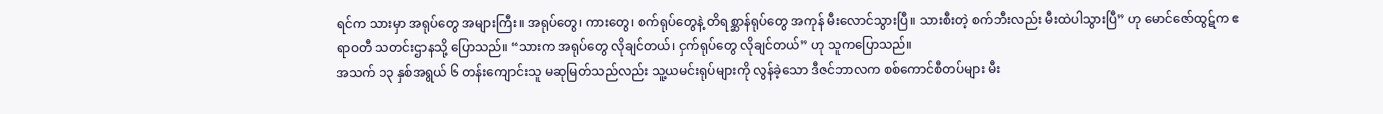ရင်က သားမှာ အရုပ်တွေ အများကြီး။ အရုပ်တွေ၊ ကားတွေ၊ စက်ရုပ်တွေနဲ့ တိရစ္ဆာန်ရုပ်တွေ အကုန် မီးလောင်သွားပြီ။ သားစီးတဲ့ စက်ဘီးလည်း မီးထဲပါသွားပြီ” ဟု မောင်ဇော်ထွဋ်က ဧရာဝတီ သတင်းဌာနသို့ ပြောသည်။ “သားက အရုပ်တွေ လိုချင်တယ်၊ ငှက်ရုပ်တွေ လိုချင်တယ်” ဟု သူကပြောသည်။
အသက် ၁၃ နှစ်အရွယ် ၆ တန်းကျောင်းသူ မဆုမြတ်သည်လည်း သူ့ယမင်းရုပ်များကို လွန်ခဲ့သော ဒီဇင်ဘာလက စစ်ကောင်စီတပ်များ မီး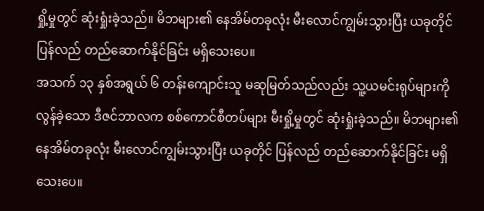ရှို့မှုတွင် ဆုံးရှုံးခဲ့သည်။ မိဘများ၏ နေအိမ်တခုလုံး မီးလောင်ကျွမ်းသွားပြီး ယခုတိုင် ပြန်လည် တည်ဆောက်နိုင်ခြင်း မရှိသေးပေ။
အသက် ၁၃ နှစ်အရွယ် ၆ တန်းကျောင်းသူ မဆုမြတ်သည်လည်း သူ့ယမင်းရုပ်များကို လွန်ခဲ့သော ဒီဇင်ဘာလက စစ်ကောင်စီတပ်များ မီးရှို့မှုတွင် ဆုံးရှုံးခဲ့သည်။ မိဘများ၏ နေအိမ်တခုလုံး မီးလောင်ကျွမ်းသွားပြီး ယခုတိုင် ပြန်လည် တည်ဆောက်နိုင်ခြင်း မရှိသေးပေ။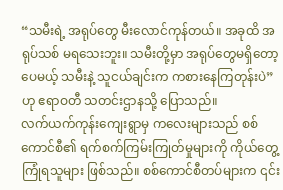“သမီးရဲ့ အရုပ်တွေ မီးလောင်ကုန်တယ်။ အခုထိ အရုပ်သစ် မရသေးဘူး။ သမီးတို့မှာ အရုပ်တွေမရှိတော့ပေမယ့် သမီးနဲ့ သူငယ်ချင်းက ကစားနေကြတုန်းပဲ” ဟု ဧရာဝတီ သတင်းဌာနသို့ ပြောသည်။
လက်ယက်ကုန်းကျေးရွာမှ ကလေးများသည် စစ်ကောင်စီ၏ ရက်စက်ကြမ်းကြုတ်မှုများကို ကိုယ်တွေ့ကြုံရသူများ ဖြစ်သည်။ စစ်ကောင်စီတပ်များက ၎င်း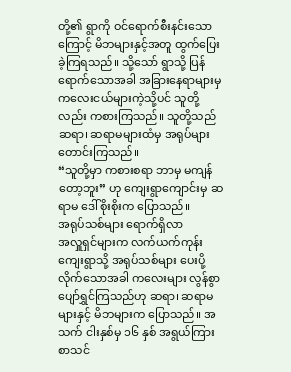တို့၏ ရွာကို ဝင်ရောက်စီးနင်းသောကြောင့် မိဘများနှင့်အတူ ထွက်ပြေးခဲ့ကြရသည်။ သို့သော် ရွာသို့ ပြန်ရောက်သောအခါ အခြားနေရာများမှ ကလေးငယ်များကဲ့သို့ပင် သူတို့လည်း ကစားကြသည်။ သူတို့သည် ဆရာ၊ ဆရာမများထံမှ အရုပ်များ တောင်းကြသည်။
“သူတို့မှာ ကစားစရာ ဘာမှ မကျန်တော့ဘူး” ဟု ကျေးရွာကျောင်းမှ ဆရာမ ဒေါ်စိုးစိုးက ပြောသည်။
အရုပ်သစ်များ ရောက်ရှိလာ
အလှူရှင်များက လက်ယက်ကုန်းကျေးရွာသို့ အရုပ်သစ်များ ပေးပို့လိုက်သောအခါ ကလေးများ လွန်စွာ ပျော်ရွှင်ကြသည်ဟု ဆရာ၊ ဆရာမများနှင့် မိဘများက ပြောသည်။ အသက် ငါးနှစ်မှ ၁၆ နှစ် အရွယ်ကြား စာသင်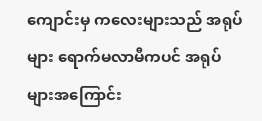ကျောင်းမှ ကလေးများသည် အရုပ်များ ရောက်မလာမီကပင် အရုပ်များအကြောင်း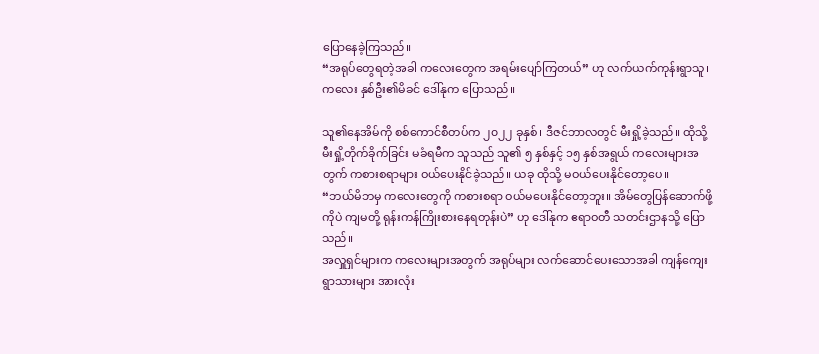ပြောနေခဲ့ကြသည်။
“အရုပ်တွေရတဲ့အခါ ကလေးတွေက အရမ်းပျော်ကြတယ်” ဟု လက်ယက်ကုန်းရွာသူ၊ ကလေး နှစ်ဦး၏မိခင် ဒေါ်နုက ပြောသည်။

သူ၏နေအိမ်ကို စစ်ကောင်စီတပ်က ၂၀၂၂ ခုနှစ်၊ ဒီဇင်ဘာလတွင် မီးရှို့ခဲ့သည်။ ထိုသို့ မီးရှို့တိုက်ခိုက်ခြင်း မခံရမီက သူသည် သူ၏ ၅ နှစ်နှင့် ၁၅ နှစ်အရွယ် ကလေးများအတွက် ကစားစရာများ ဝယ်ပေးနိုင်ခဲ့သည်။ ယခု ထိုသို့ မဝယ်ပေးနိုင်တော့ပေ။
“ဘယ်မိဘမှ ကလေးတွေကို ကစားစရာ ဝယ်မပေးနိုင်တော့ဘူး။ အိမ်တွေပြန်ဆောက်ဖို့ကိုပဲ ကျမတို့ ရုန်းကန်ကြိုးစားနေရတုန်းပဲ” ဟု ဒေါ်နုက ဧရာဝတီ သတင်းဌာနသို့ ပြောသည်။
အလှူရှင်များက ကလေးများအတွက် အရုပ်များ လက်ဆောင်ပေးသောအခါ ကျန်ကျေးရွာသားများ အားလုံး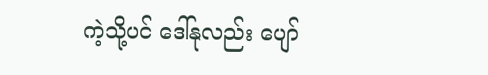ကဲ့သို့ပင် ဒေါ်နုလည်း ပျော်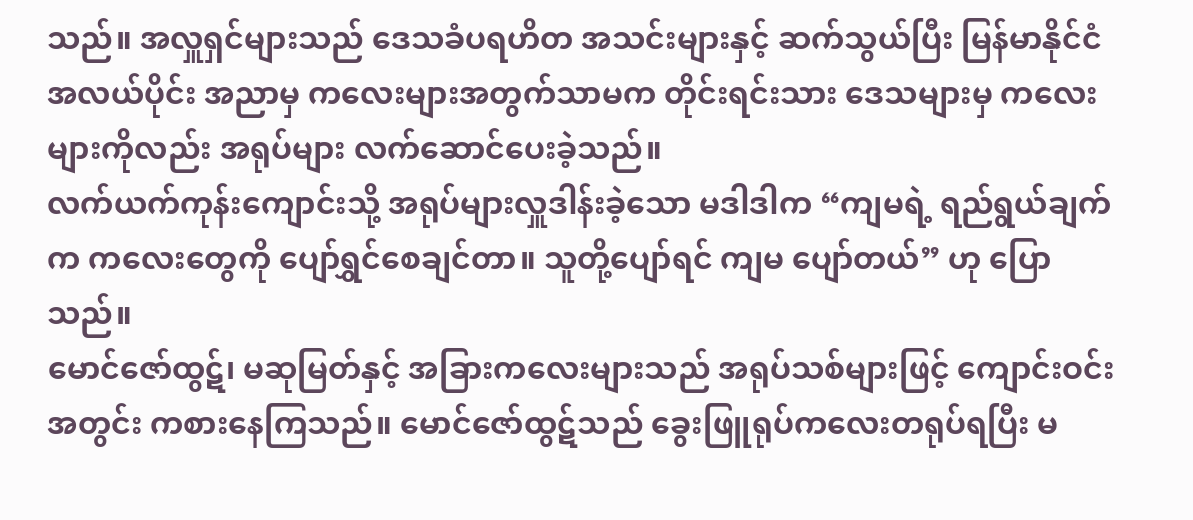သည်။ အလှူရှင်များသည် ဒေသခံပရဟိတ အသင်းများနှင့် ဆက်သွယ်ပြီး မြန်မာနိုင်ငံအလယ်ပိုင်း အညာမှ ကလေးများအတွက်သာမက တိုင်းရင်းသား ဒေသများမှ ကလေးများကိုလည်း အရုပ်များ လက်ဆောင်ပေးခဲ့သည်။
လက်ယက်ကုန်းကျောင်းသို့ အရုပ်များလှူဒါန်းခဲ့သော မဒါဒါက “ကျမရဲ့ ရည်ရွယ်ချက်က ကလေးတွေကို ပျော်ရွှင်စေချင်တာ။ သူတို့ပျော်ရင် ကျမ ပျော်တယ်” ဟု ပြောသည်။
မောင်ဇော်ထွဋ်၊ မဆုမြတ်နှင့် အခြားကလေးများသည် အရုပ်သစ်များဖြင့် ကျောင်းဝင်းအတွင်း ကစားနေကြသည်။ မောင်ဇော်ထွဋ်သည် ခွေးဖြူရုပ်ကလေးတရုပ်ရပြီး မ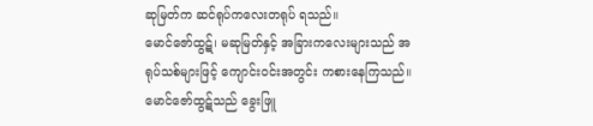ဆုမြတ်က ဆင်ရုပ်ကလေးတရုပ် ရသည်။
မောင်ဇော်ထွဋ်၊ မဆုမြတ်နှင့် အခြားကလေးများသည် အရုပ်သစ်များဖြင့် ကျောင်းဝင်းအတွင်း ကစားနေကြသည်။ မောင်ဇော်ထွဋ်သည် ခွေးဖြူ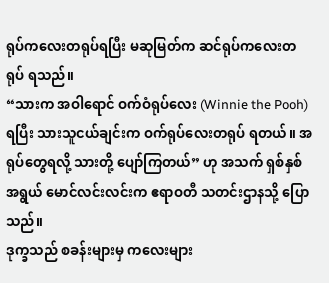ရုပ်ကလေးတရုပ်ရပြီး မဆုမြတ်က ဆင်ရုပ်ကလေးတရုပ် ရသည်။
“သားက အဝါရောင် ဝက်ဝံရုပ်လေး (Winnie the Pooh) ရပြီး သားသူငယ်ချင်းက ဝက်ရုပ်လေးတရုပ် ရတယ်။ အရုပ်တွေရလို့ သားတို့ ပျော်ကြတယ်” ဟု အသက် ရှစ်နှစ်အရွယ် မောင်လင်းလင်းက ဧရာဝတီ သတင်းဌာနသို့ ပြောသည်။
ဒုက္ခသည် စခန်းများမှ ကလေးများ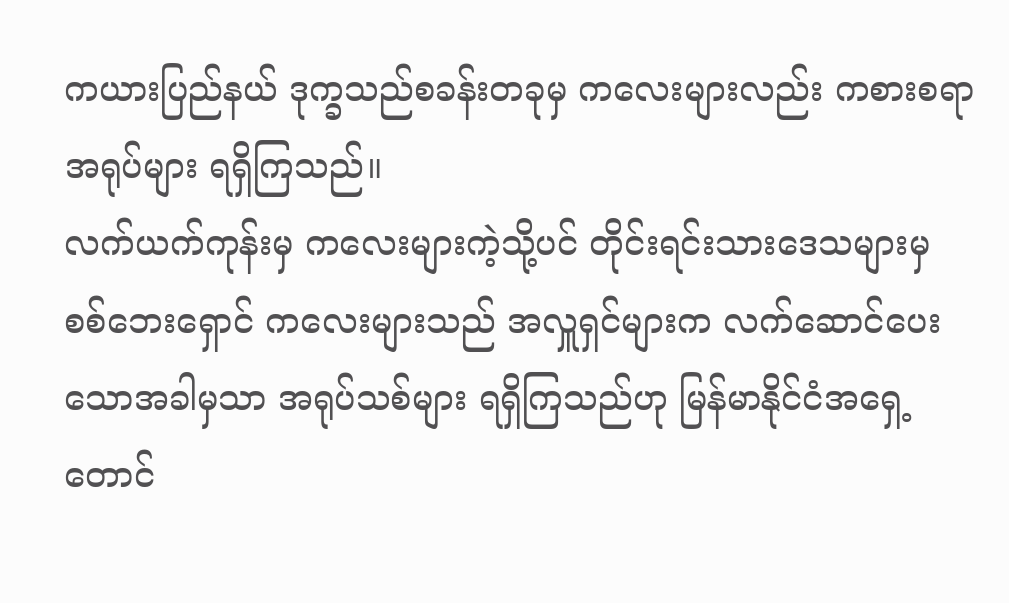ကယားပြည်နယ် ဒုက္ခသည်စခန်းတခုမှ ကလေးများလည်း ကစားစရာအရုပ်များ ရရှိကြသည်။
လက်ယက်ကုန်းမှ ကလေးများကဲ့သို့ပင် တိုင်းရင်းသားဒေသများမှ စစ်ဘေးရှောင် ကလေးများသည် အလှူရှင်များက လက်ဆောင်ပေးသောအခါမှသာ အရုပ်သစ်များ ရရှိကြသည်ဟု မြန်မာနိုင်ငံအရှေ့တောင်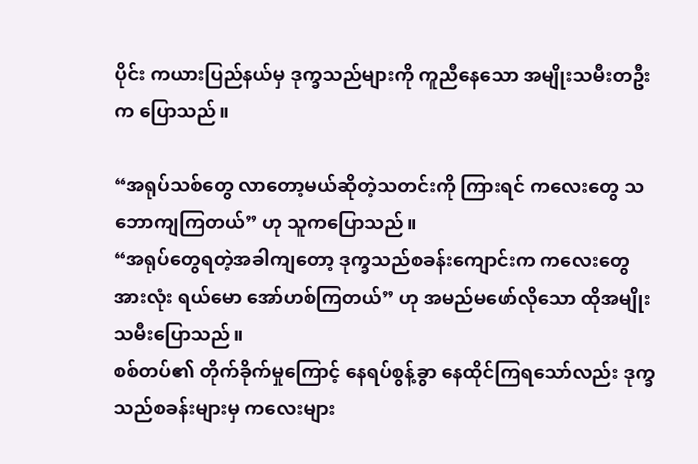ပိုင်း ကယားပြည်နယ်မှ ဒုက္ခသည်များကို ကူညီနေသော အမျိုးသမီးတဦးက ပြောသည်။

“အရုပ်သစ်တွေ လာတော့မယ်ဆိုတဲ့သတင်းကို ကြားရင် ကလေးတွေ သဘောကျကြတယ်” ဟု သူကပြောသည်။
“အရုပ်တွေရတဲ့အခါကျတော့ ဒုက္ခသည်စခန်းကျောင်းက ကလေးတွေအားလုံး ရယ်မော အော်ဟစ်ကြတယ်” ဟု အမည်မဖော်လိုသော ထိုအမျိုးသမီးပြောသည်။
စစ်တပ်၏ တိုက်ခိုက်မှုကြောင့် နေရပ်စွန့်ခွာ နေထိုင်ကြရသော်လည်း ဒုက္ခသည်စခန်းများမှ ကလေးများ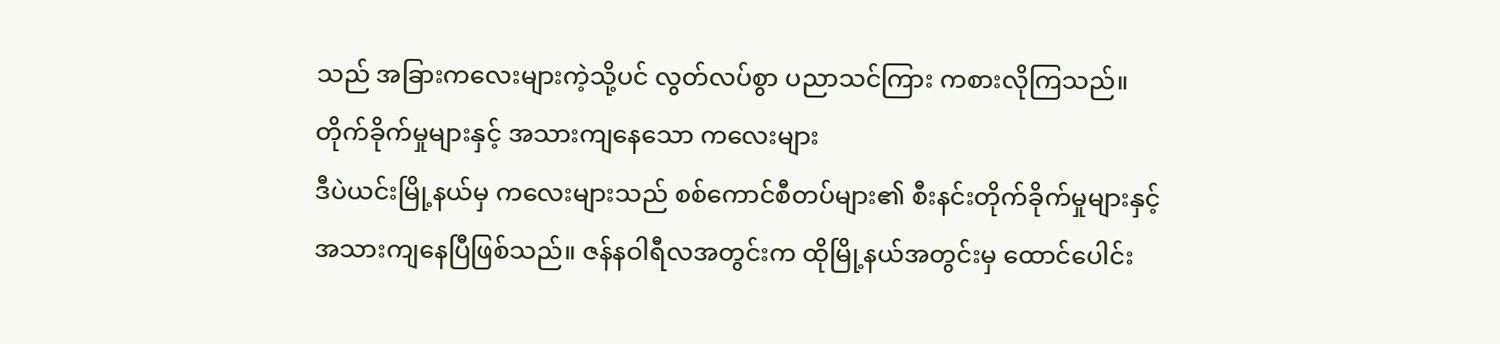သည် အခြားကလေးများကဲ့သို့ပင် လွတ်လပ်စွာ ပညာသင်ကြား ကစားလိုကြသည်။
တိုက်ခိုက်မှုများနှင့် အသားကျနေသော ကလေးများ
ဒီပဲယင်းမြို့နယ်မှ ကလေးများသည် စစ်ကောင်စီတပ်များ၏ စီးနင်းတိုက်ခိုက်မှုများနှင့် အသားကျနေပြီဖြစ်သည်။ ဇန်နဝါရီလအတွင်းက ထိုမြို့နယ်အတွင်းမှ ထောင်ပေါင်း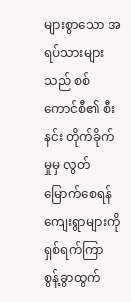များစွာသော အရပ်သားများသည် စစ်ကောင်စီ၏ စီးနင်း တိုက်ခိုက်မှုမှ လွတ်မြောက်စေရန် ကျေးရွာများကို ရှစ်ရက်ကြာ စွန့်ခွာထွက်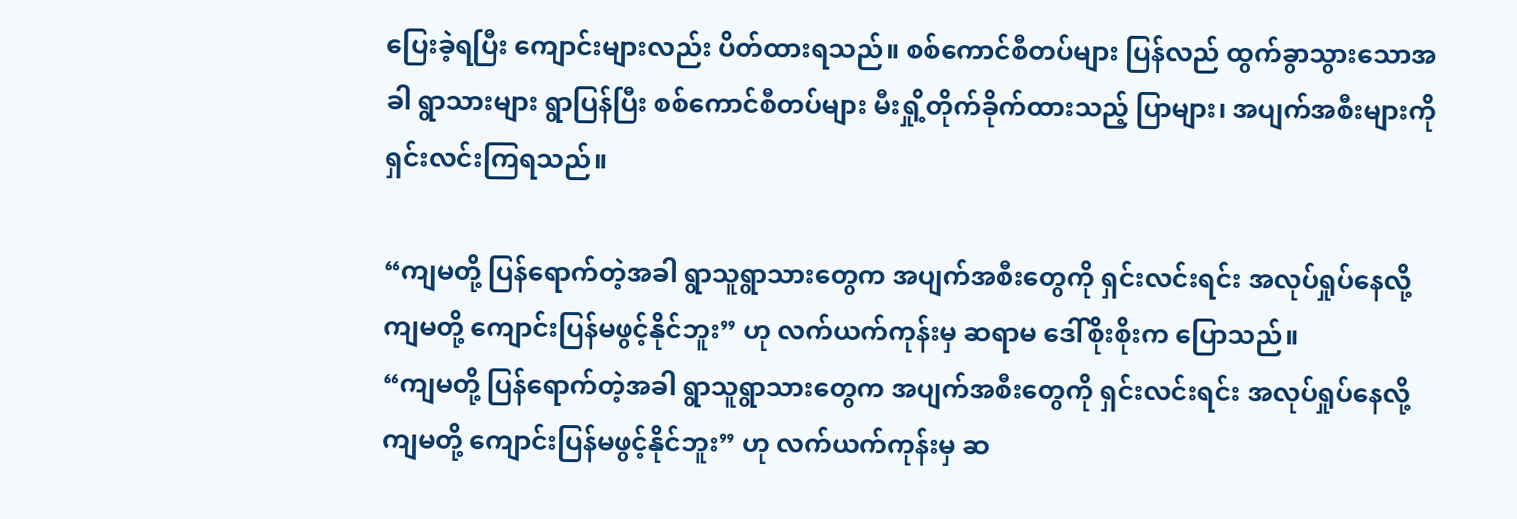ပြေးခဲ့ရပြီး ကျောင်းများလည်း ပိတ်ထားရသည်။ စစ်ကောင်စီတပ်များ ပြန်လည် ထွက်ခွာသွားသောအခါ ရွာသားများ ရွာပြန်ပြီး စစ်ကောင်စီတပ်များ မီးရှို့တိုက်ခိုက်ထားသည့် ပြာများ၊ အပျက်အစီးများကို ရှင်းလင်းကြရသည်။

“ကျမတို့ ပြန်ရောက်တဲ့အခါ ရွာသူရွာသားတွေက အပျက်အစီးတွေကို ရှင်းလင်းရင်း အလုပ်ရှုပ်နေလို့ ကျမတို့ ကျောင်းပြန်မဖွင့်နိုင်ဘူး” ဟု လက်ယက်ကုန်းမှ ဆရာမ ဒေါ်စိုးစိုးက ပြောသည်။
“ကျမတို့ ပြန်ရောက်တဲ့အခါ ရွာသူရွာသားတွေက အပျက်အစီးတွေကို ရှင်းလင်းရင်း အလုပ်ရှုပ်နေလို့ ကျမတို့ ကျောင်းပြန်မဖွင့်နိုင်ဘူး” ဟု လက်ယက်ကုန်းမှ ဆ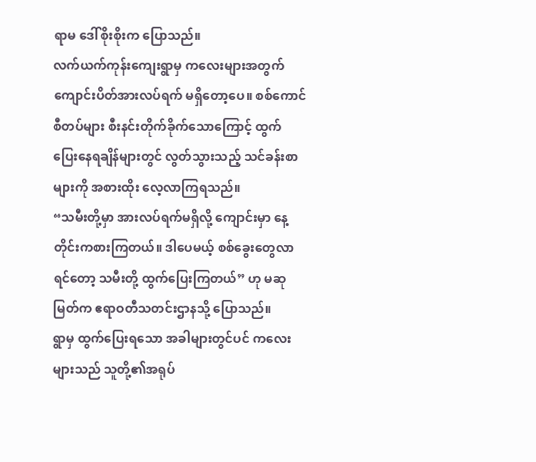ရာမ ဒေါ်စိုးစိုးက ပြောသည်။
လက်ယက်ကုန်းကျေးရွာမှ ကလေးများအတွက် ကျောင်းပိတ်အားလပ်ရက် မရှိတော့ပေ။ စစ်ကောင်စီတပ်များ စီးနင်းတိုက်ခိုက်သောကြောင့် ထွက်ပြေးနေရချိန်များတွင် လွတ်သွားသည့် သင်ခန်းစာများကို အစားထိုး လေ့လာကြရသည်။
“သမီးတို့မှာ အားလပ်ရက်မရှိလို့ ကျောင်းမှာ နေ့တိုင်းကစားကြတယ်။ ဒါပေမယ့် စစ်ခွေးတွေလာရင်တော့ သမီးတို့ ထွက်ပြေးကြတယ်” ဟု မဆုမြတ်က ဧရာဝတီသတင်းဌာနသို့ ပြောသည်။
ရွာမှ ထွက်ပြေးရသော အခါများတွင်ပင် ကလေးများသည် သူတို့၏အရုပ်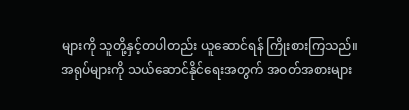များကို သူတို့နှင့်တပါတည်း ယူဆောင်ရန် ကြိုးစားကြသည်။
အရုပ်များကို သယ်ဆောင်နိုင်ရေးအတွက် အဝတ်အစားများ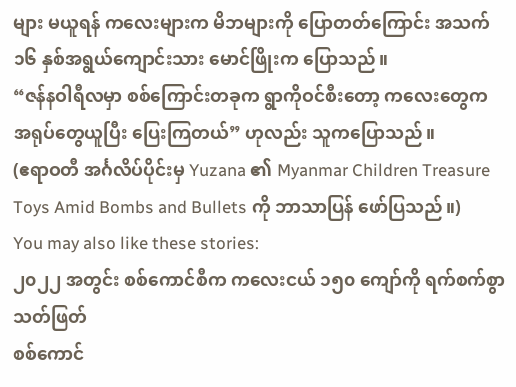များ မယူရန် ကလေးများက မိဘများကို ပြောတတ်ကြောင်း အသက် ၁၆ နှစ်အရွယ်ကျောင်းသား မောင်ဖြိုးက ပြောသည်။
“ဇန်နဝါရီလမှာ စစ်ကြောင်းတခုက ရွာကိုဝင်စီးတော့ ကလေးတွေက အရုပ်တွေယူပြီး ပြေးကြတယ်” ဟုလည်း သူကပြောသည်။
(ဧရာဝတီ အင်္ဂလိပ်ပိုင်းမှ Yuzana ၏ Myanmar Children Treasure Toys Amid Bombs and Bullets ကို ဘာသာပြန် ဖော်ပြသည်။)
You may also like these stories:
၂၀၂၂ အတွင်း စစ်ကောင်စီက ကလေးငယ် ၁၅၀ ကျော်ကို ရက်စက်စွာသတ်ဖြတ်
စစ်ကောင်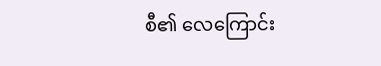စီ၏ လေကြောင်း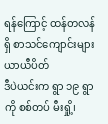ရန်ကြောင့် ထန်တလန်ရှိ စာသင်ကျောင်းများ ယာယီပိတ်
ဒီပဲယင်းက ရွာ ၁၉ ရွာကို စစ်တပ် မီးရှို့၊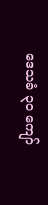ဒေသခံ ၃၀ ကျော်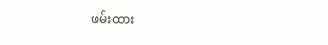ဖမ်းထား